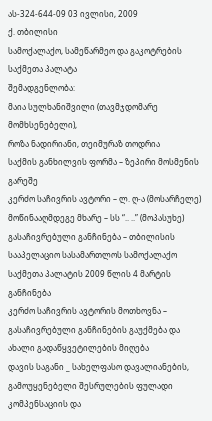ას-324-644-09 03 ივლისი, 2009
ქ. თბილისი
სამოქალაქო, სამეწარმეო და გაკოტრების
საქმეთა პალატა
შემადგენლობა:
მაია სულხანიშვილი (თავმჯდომარე მომხსენებელი),
როზა ნადირიანი, თეიმურაზ თოდრია
საქმის განხილვის ფორმა – ზეპირი მოსმენის გარეშე
კერძო საჩივრის ავტორი – ლ. ღ-ა (მოსარჩელე)
მოწინააღმდეგე მხარე – სს “.. ..” (მოპასუხე)
გასაჩივრებული განჩინება – თბილისის სააპელაციო სასამართლოს სამოქალაქო საქმეთა პალატის 2009 წლის 4 მარტის განჩინება
კერძო საჩივრის ავტორის მოთხოვნა – გასაჩივრებული განჩინების გაუქმება და ახალი გადაწყვეტილების მიღება
დავის საგანი _ სახელფასო დავალიანების, გამოუყენებელი შესრულების ფულადი კომპენსაციის და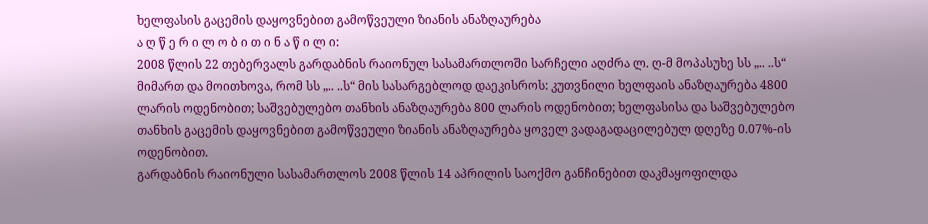ხელფასის გაცემის დაყოვნებით გამოწვეული ზიანის ანაზღაურება
ა ღ წ ე რ ი ლ ო ბ ი თ ი ნ ა წ ი ლ ი:
2008 წლის 22 თებერვალს გარდაბნის რაიონულ სასამართლოში სარჩელი აღძრა ლ. ღ-მ მოპასუხე სს „.. ..ს“ მიმართ და მოითხოვა, რომ სს „.. ..ს“ მის სასარგებლოდ დაეკისროს: კუთვნილი ხელფაის ანაზღაურება 4800 ლარის ოდენობით; საშვებულებო თანხის ანაზღაურება 800 ლარის ოდენობით; ხელფასისა და საშვებულებო თანხის გაცემის დაყოვნებით გამოწვეული ზიანის ანაზღაურება ყოველ ვადაგადაცილებულ დღეზე 0.07%-ის ოდენობით.
გარდაბნის რაიონული სასამართლოს 2008 წლის 14 აპრილის საოქმო განჩინებით დაკმაყოფილდა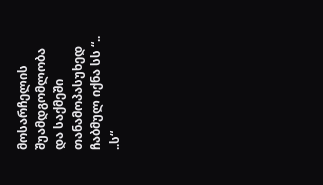მოსარჩელის შუამდგომლობა და საქმეში თანამოპასუხედ ჩაბმულ იქნა სს “.. ..ს“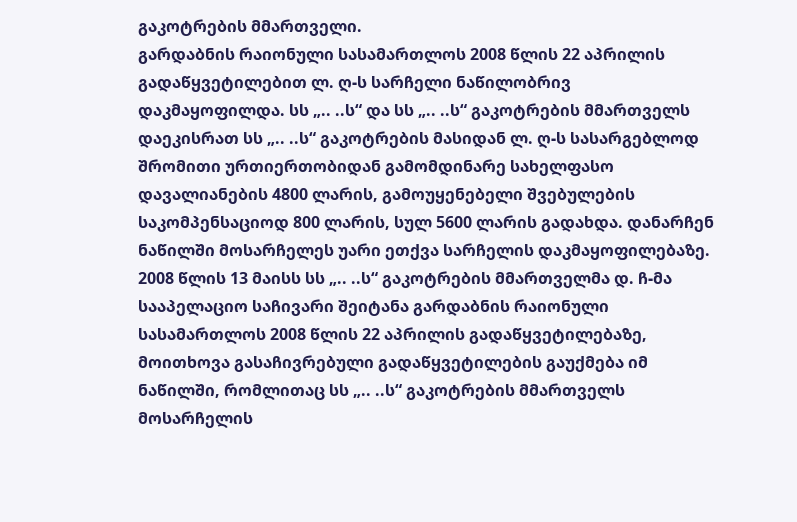გაკოტრების მმართველი.
გარდაბნის რაიონული სასამართლოს 2008 წლის 22 აპრილის გადაწყვეტილებით ლ. ღ-ს სარჩელი ნაწილობრივ დაკმაყოფილდა. სს „.. ..ს“ და სს „.. ..ს“ გაკოტრების მმართველს დაეკისრათ სს „.. ..ს“ გაკოტრების მასიდან ლ. ღ-ს სასარგებლოდ შრომითი ურთიერთობიდან გამომდინარე სახელფასო დავალიანების 4800 ლარის, გამოუყენებელი შვებულების საკომპენსაციოდ 800 ლარის, სულ 5600 ლარის გადახდა. დანარჩენ ნაწილში მოსარჩელეს უარი ეთქვა სარჩელის დაკმაყოფილებაზე.
2008 წლის 13 მაისს სს „.. ..ს“ გაკოტრების მმართველმა დ. ჩ-მა სააპელაციო საჩივარი შეიტანა გარდაბნის რაიონული სასამართლოს 2008 წლის 22 აპრილის გადაწყვეტილებაზე, მოითხოვა გასაჩივრებული გადაწყვეტილების გაუქმება იმ ნაწილში, რომლითაც სს „.. ..ს“ გაკოტრების მმართველს მოსარჩელის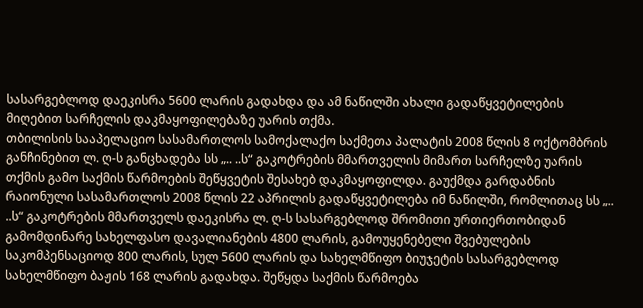სასარგებლოდ დაეკისრა 5600 ლარის გადახდა და ამ ნაწილში ახალი გადაწყვეტილების მიღებით სარჩელის დაკმაყოფილებაზე უარის თქმა.
თბილისის სააპელაციო სასამართლოს სამოქალაქო საქმეთა პალატის 2008 წლის 8 ოქტომბრის განჩინებით ლ. ღ-ს განცხადება სს „.. ..ს“ გაკოტრების მმართველის მიმართ სარჩელზე უარის თქმის გამო საქმის წარმოების შეწყვეტის შესახებ დაკმაყოფილდა. გაუქმდა გარდაბნის რაიონული სასამართლოს 2008 წლის 22 აპრილის გადაწყვეტილება იმ ნაწილში, რომლითაც სს „.. ..ს“ გაკოტრების მმართველს დაეკისრა ლ. ღ-ს სასარგებლოდ შრომითი ურთიერთობიდან გამომდინარე სახელფასო დავალიანების 4800 ლარის, გამოუყენებელი შვებულების საკომპენსაციოდ 800 ლარის, სულ 5600 ლარის და სახელმწიფო ბიუჯეტის სასარგებლოდ სახელმწიფო ბაჟის 168 ლარის გადახდა. შეწყდა საქმის წარმოება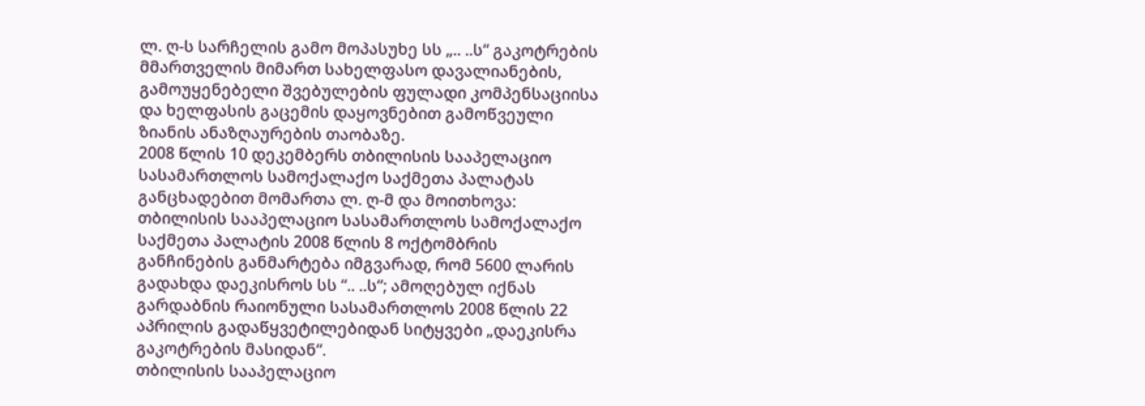ლ. ღ-ს სარჩელის გამო მოპასუხე სს „.. ..ს“ გაკოტრების მმართველის მიმართ სახელფასო დავალიანების, გამოუყენებელი შვებულების ფულადი კომპენსაციისა და ხელფასის გაცემის დაყოვნებით გამოწვეული ზიანის ანაზღაურების თაობაზე.
2008 წლის 10 დეკემბერს თბილისის სააპელაციო სასამართლოს სამოქალაქო საქმეთა პალატას განცხადებით მომართა ლ. ღ-მ და მოითხოვა: თბილისის სააპელაციო სასამართლოს სამოქალაქო საქმეთა პალატის 2008 წლის 8 ოქტომბრის განჩინების განმარტება იმგვარად, რომ 5600 ლარის გადახდა დაეკისროს სს “.. ..ს“; ამოღებულ იქნას გარდაბნის რაიონული სასამართლოს 2008 წლის 22 აპრილის გადაწყვეტილებიდან სიტყვები „დაეკისრა გაკოტრების მასიდან“.
თბილისის სააპელაციო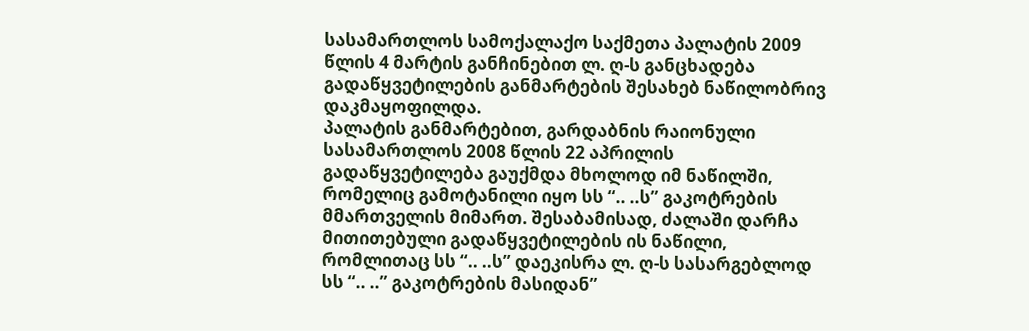სასამართლოს სამოქალაქო საქმეთა პალატის 2009 წლის 4 მარტის განჩინებით ლ. ღ-ს განცხადება გადაწყვეტილების განმარტების შესახებ ნაწილობრივ დაკმაყოფილდა.
პალატის განმარტებით, გარდაბნის რაიონული სასამართლოს 2008 წლის 22 აპრილის გადაწყვეტილება გაუქმდა მხოლოდ იმ ნაწილში, რომელიც გამოტანილი იყო სს “.. ..ს” გაკოტრების მმართველის მიმართ. შესაბამისად, ძალაში დარჩა მითითებული გადაწყვეტილების ის ნაწილი, რომლითაც სს “.. ..ს” დაეკისრა ლ. ღ-ს სასარგებლოდ სს “.. ..” გაკოტრების მასიდან”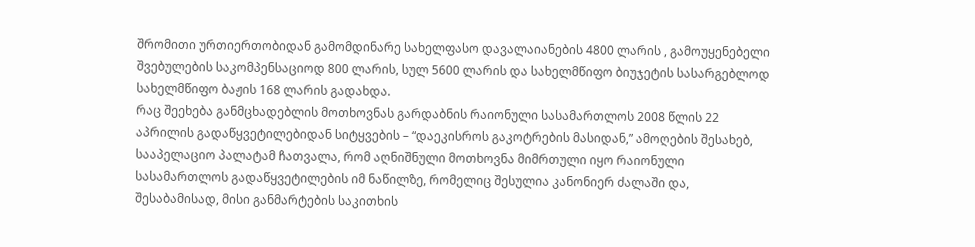შრომითი ურთიერთობიდან გამომდინარე სახელფასო დავალაიანების 4800 ლარის , გამოუყენებელი შვებულების საკომპენსაციოდ 800 ლარის, სულ 5600 ლარის და სახელმწიფო ბიუჯეტის სასარგებლოდ სახელმწიფო ბაჟის 168 ლარის გადახდა.
რაც შეეხება განმცხადებლის მოთხოვნას გარდაბნის რაიონული სასამართლოს 2008 წლის 22 აპრილის გადაწყვეტილებიდან სიტყვების – “დაეკისროს გაკოტრების მასიდან,” ამოღების შესახებ, სააპელაციო პალატამ ჩათვალა, რომ აღნიშნული მოთხოვნა მიმრთული იყო რაიონული სასამართლოს გადაწყვეტილების იმ ნაწილზე, რომელიც შესულია კანონიერ ძალაში და, შესაბამისად, მისი განმარტების საკითხის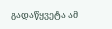გადაწყვეტა ამ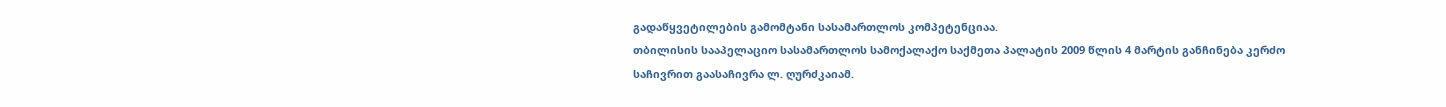გადაწყვეტილების გამომტანი სასამართლოს კომპეტენციაა.
თბილისის სააპელაციო სასამართლოს სამოქალაქო საქმეთა პალატის 2009 წლის 4 მარტის განჩინება კერძო საჩივრით გაასაჩივრა ლ. ღურძკაიამ.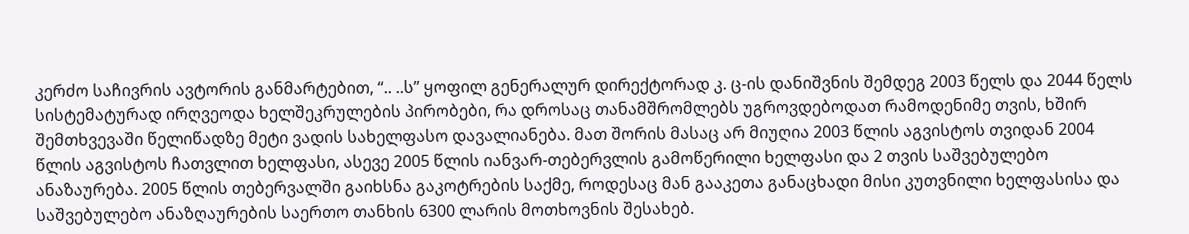კერძო საჩივრის ავტორის განმარტებით, “.. ..ს” ყოფილ გენერალურ დირექტორად კ. ც-ის დანიშვნის შემდეგ 2003 წელს და 2044 წელს სისტემატურად ირღვეოდა ხელშეკრულების პირობები, რა დროსაც თანამშრომლებს უგროვდებოდათ რამოდენიმე თვის, ხშირ შემთხვევაში წელიწადზე მეტი ვადის სახელფასო დავალიანება. მათ შორის მასაც არ მიუღია 2003 წლის აგვისტოს თვიდან 2004 წლის აგვისტოს ჩათვლით ხელფასი, ასევე 2005 წლის იანვარ-თებერვლის გამოწერილი ხელფასი და 2 თვის საშვებულებო ანაზაურება. 2005 წლის თებერვალში გაიხსნა გაკოტრების საქმე, როდესაც მან გააკეთა განაცხადი მისი კუთვნილი ხელფასისა და საშვებულებო ანაზღაურების საერთო თანხის 6300 ლარის მოთხოვნის შესახებ.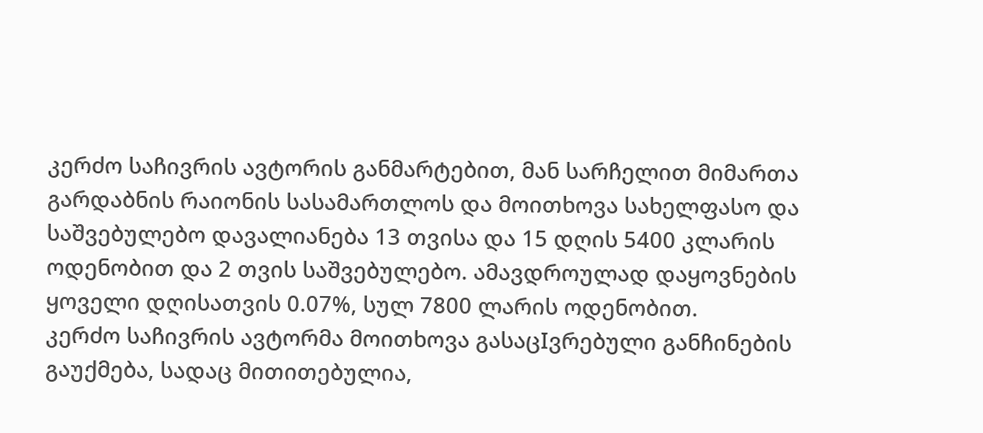კერძო საჩივრის ავტორის განმარტებით, მან სარჩელით მიმართა გარდაბნის რაიონის სასამართლოს და მოითხოვა სახელფასო და საშვებულებო დავალიანება 13 თვისა და 15 დღის 5400 კლარის ოდენობით და 2 თვის საშვებულებო. ამავდროულად დაყოვნების ყოველი დღისათვის 0.07%, სულ 7800 ლარის ოდენობით.
კერძო საჩივრის ავტორმა მოითხოვა გასაცIვრებული განჩინების გაუქმება, სადაც მითითებულია,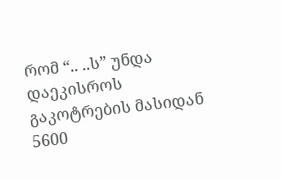რომ “.. ..ს” უნდა დაეკისროს გაკოტრების მასიდან 5600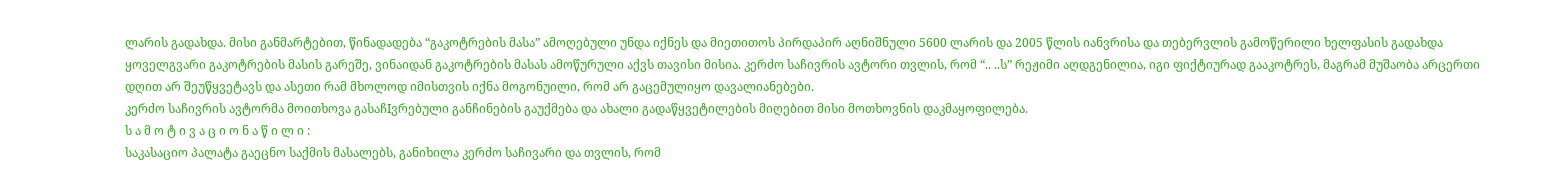ლარის გადახდა. მისი განმარტებით, წინადადება “გაკოტრების მასა” ამოღებული უნდა იქნეს და მიეთითოს პირდაპირ აღნიშნული 5600 ლარის და 2005 წლის იანვრისა და თებერვლის გამოწერილი ხელფასის გადახდა ყოველგვარი გაკოტრების მასის გარეშე, ვინაიდან გაკოტრების მასას ამოწურული აქვს თავისი მისია. კერძო საჩივრის ავტორი თვლის, რომ “.. ..ს” რეჟიმი აღდგენილია, იგი ფიქტიურად გააკოტრეს, მაგრამ მუშაობა არცერთი დღით არ შეუწყვეტავს და ასეთი რამ მხოლოდ იმისთვის იქნა მოგონუილი, რომ არ გაცემულიყო დავალიანებები.
კერძო საჩივრის ავტორმა მოითხოვა გასაჩIვრებული განჩინების გაუქმება და ახალი გადაწყვეტილების მიღებით მისი მოთხოვნის დაკმაყოფილება.
ს ა მ ო ტ ი ვ ა ც ი ო ნ ა წ ი ლ ი :
საკასაციო პალატა გაეცნო საქმის მასალებს, განიხილა კერძო საჩივარი და თვლის, რომ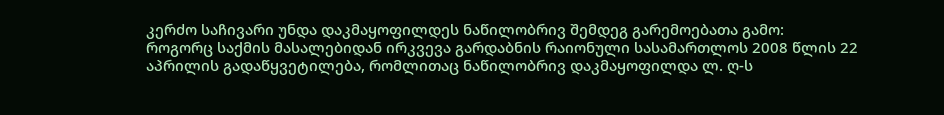კერძო საჩივარი უნდა დაკმაყოფილდეს ნაწილობრივ შემდეგ გარემოებათა გამო:
როგორც საქმის მასალებიდან ირკვევა გარდაბნის რაიონული სასამართლოს 2008 წლის 22 აპრილის გადაწყვეტილება, რომლითაც ნაწილობრივ დაკმაყოფილდა ლ. ღ-ს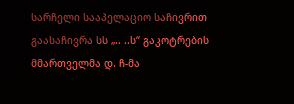სარჩელი სააპელაციო საჩივრით გაასაჩივრა სს „.. ..ს“ გაკოტრების მმართველმა დ. ჩ-მა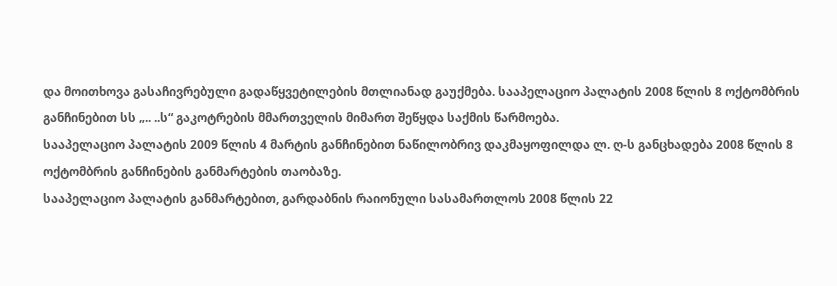და მოითხოვა გასაჩივრებული გადაწყვეტილების მთლიანად გაუქმება. სააპელაციო პალატის 2008 წლის 8 ოქტომბრის განჩინებით სს „.. ..ს“ გაკოტრების მმართველის მიმართ შეწყდა საქმის წარმოება.
სააპელაციო პალატის 2009 წლის 4 მარტის განჩინებით ნაწილობრივ დაკმაყოფილდა ლ. ღ-ს განცხადება 2008 წლის 8 ოქტომბრის განჩინების განმარტების თაობაზე.
სააპელაციო პალატის განმარტებით, გარდაბნის რაიონული სასამართლოს 2008 წლის 22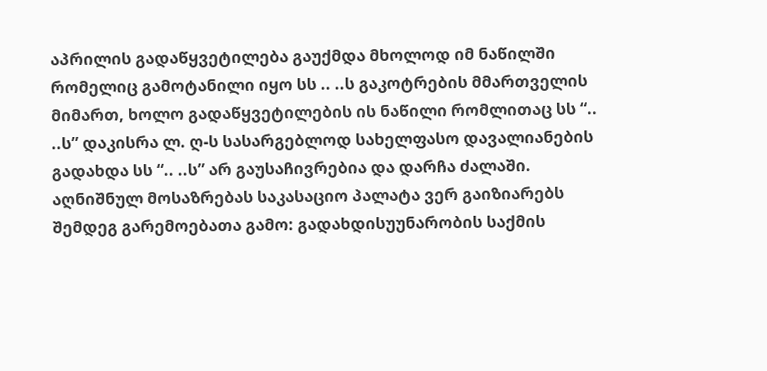აპრილის გადაწყვეტილება გაუქმდა მხოლოდ იმ ნაწილში რომელიც გამოტანილი იყო სს .. ..ს გაკოტრების მმართველის მიმართ, ხოლო გადაწყვეტილების ის ნაწილი რომლითაც სს “.. ..ს” დაკისრა ლ. ღ-ს სასარგებლოდ სახელფასო დავალიანების გადახდა სს “.. ..ს” არ გაუსაჩივრებია და დარჩა ძალაში.
აღნიშნულ მოსაზრებას საკასაციო პალატა ვერ გაიზიარებს შემდეგ გარემოებათა გამო: გადახდისუუნარობის საქმის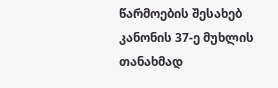წარმოების შესახებ კანონის 37-ე მუხლის თანახმად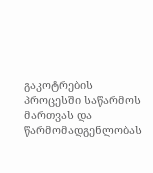გაკოტრების პროცესში საწარმოს მართვას და წარმომადგენლობას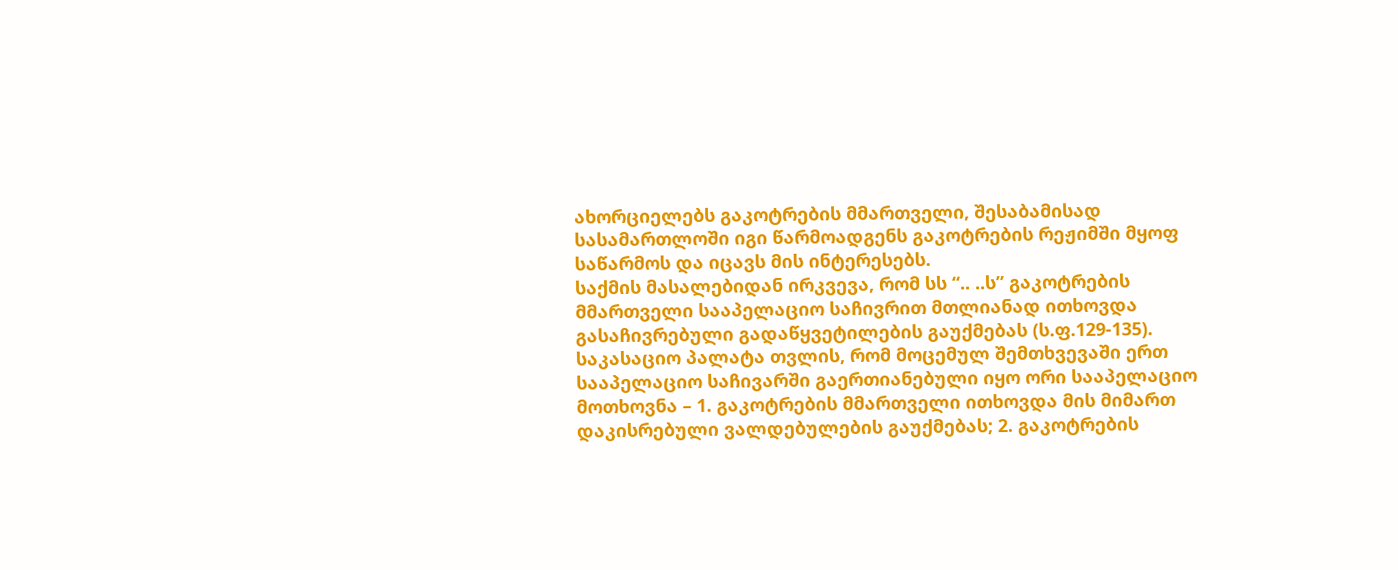ახორციელებს გაკოტრების მმართველი, შესაბამისად სასამართლოში იგი წარმოადგენს გაკოტრების რეჟიმში მყოფ საწარმოს და იცავს მის ინტერესებს.
საქმის მასალებიდან ირკვევა, რომ სს “.. ..ს” გაკოტრების მმართველი სააპელაციო საჩივრით მთლიანად ითხოვდა გასაჩივრებული გადაწყვეტილების გაუქმებას (ს.ფ.129-135). საკასაციო პალატა თვლის, რომ მოცემულ შემთხვევაში ერთ სააპელაციო საჩივარში გაერთიანებული იყო ორი სააპელაციო მოთხოვნა – 1. გაკოტრების მმართველი ითხოვდა მის მიმართ დაკისრებული ვალდებულების გაუქმებას; 2. გაკოტრების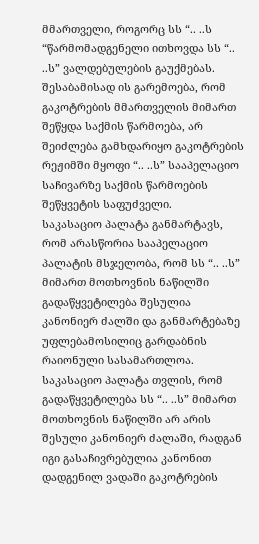მმართველი, როგორც სს “.. ..ს “წარმომადგენელი ითხოვდა სს “.. ..ს” ვალდებულების გაუქმებას. შესაბამისად ის გარემოება, რომ გაკოტრების მმართველის მიმართ შეწყდა საქმის წარმოება, არ შეიძლება გამხდარიყო გაკოტრების რეჟიმში მყოფი “.. ..ს” სააპელაციო საჩივარზე საქმის წარმოების შეწყვეტის საფუძველი.
საკასაციო პალატა განმარტავს, რომ არასწორია სააპელაციო პალატის მსჯელობა, რომ სს “.. ..ს” მიმართ მოთხოვნის ნაწილში გადაწყვეტილება შესულია კანონიერ ძალში და განმარტებაზე უფლებამოსილიც გარდაბნის რაიონული სასამართლოა.
საკასაციო პალატა თვლის, რომ გადაწყვეტილება სს “.. ..ს” მიმართ მოთხოვნის ნაწილში არ არის შესული კანონიერ ძალაში, რადგან იგი გასაჩივრებულია კანონით დადგენილ ვადაში გაკოტრების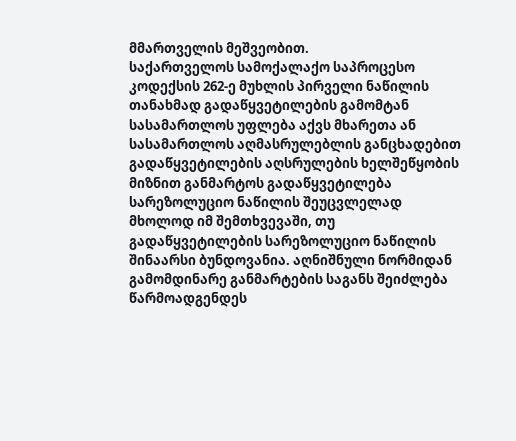მმართველის მეშვეობით.
საქართველოს სამოქალაქო საპროცესო კოდექსის 262-ე მუხლის პირველი ნაწილის თანახმად გადაწყვეტილების გამომტან სასამართლოს უფლება აქვს მხარეთა ან სასამართლოს აღმასრულებლის განცხადებით გადაწყვეტილების აღსრულების ხელშეწყობის მიზნით განმარტოს გადაწყვეტილება სარეზოლუციო ნაწილის შეუცვლელად მხოლოდ იმ შემთხვევაში, თუ გადაწყვეტილების სარეზოლუციო ნაწილის შინაარსი ბუნდოვანია. აღნიშნული ნორმიდან გამომდინარე განმარტების საგანს შეიძლება წარმოადგენდეს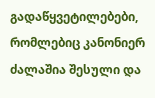გადაწყვეტილებები, რომლებიც კანონიერ ძალაშია შესული და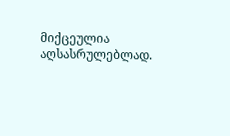მიქცეულია აღსასრულებლად.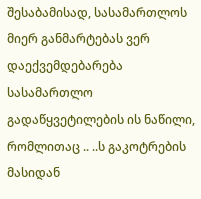შესაბამისად, სასამართლოს მიერ განმარტებას ვერ დაექვემდებარება სასამართლო გადაწყვეტილების ის ნაწილი, რომლითაც .. ..ს გაკოტრების მასიდან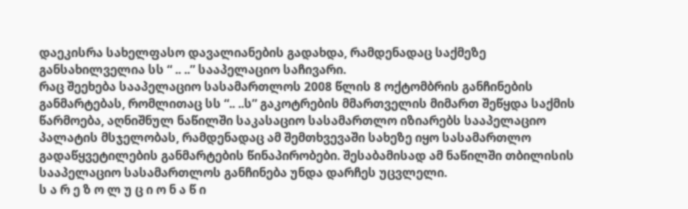დაეკისრა სახელფასო დავალიანების გადახდა, რამდენადაც საქმეზე განსახილველია სს “ .. ..” სააპელაციო საჩივარი.
რაც შეეხება სააპელაციო სასამართლოს 2008 წლის 8 ოქტომბრის განჩინების განმარტებას, რომლითაც სს “.. ..ს” გაკოტრების მმართველის მიმართ შეწყდა საქმის წარმოება, აღნიშნულ ნაწილში საკასაციო სასამართლო იზიარებს სააპელაციო პალატის მსჯელობას, რამდენადაც ამ შემთხვევაში სახეზე იყო სასამართლო გადაწყვეტილების განმარტების წინაპირობები. შესაბამისად ამ ნაწილში თბილისის სააპელაციო სასამართლოს განჩინება უნდა დარჩეს უცვლელი.
ს ა რ ე ზ ო ლ უ ც ი ო ნ ა წ ი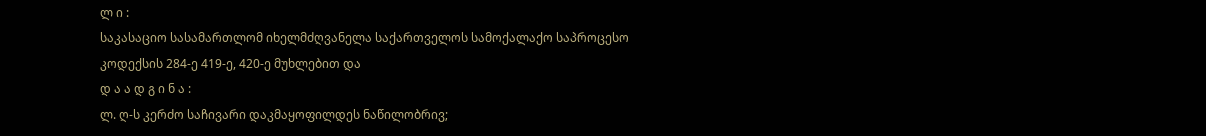ლ ი :
საკასაციო სასამართლომ იხელმძღვანელა საქართველოს სამოქალაქო საპროცესო კოდექსის 284-ე 419-ე, 420-ე მუხლებით და
დ ა ა დ გ ი ნ ა :
ლ. ღ-ს კერძო საჩივარი დაკმაყოფილდეს ნაწილობრივ;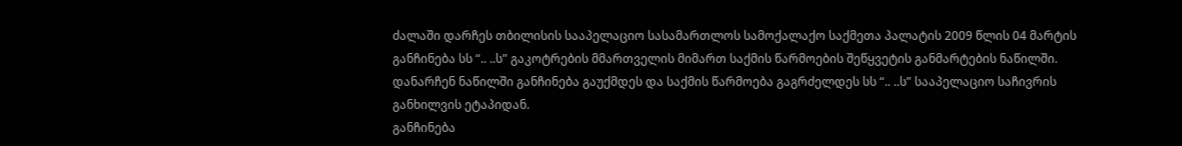ძალაში დარჩეს თბილისის სააპელაციო სასამართლოს სამოქალაქო საქმეთა პალატის 2009 წლის 04 მარტის განჩინება სს “.. ..ს” გაკოტრების მმართველის მიმართ საქმის წარმოების შეწყვეტის განმარტების ნაწილში.
დანარჩენ ნაწილში განჩინება გაუქმდეს და საქმის წარმოება გაგრძელდეს სს “.. ..ს” სააპელაციო საჩივრის განხილვის ეტაპიდან.
განჩინება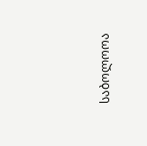საბოლოოა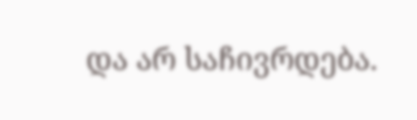და არ საჩივრდება.